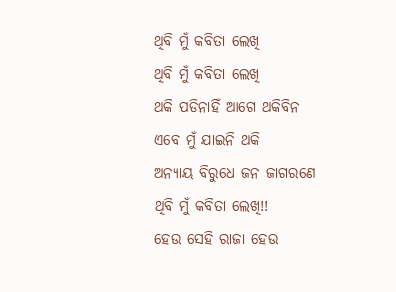ଥିବି ମୁଁ କବିତା ଲେଖି
ଥିବି ମୁଁ କବିତା ଲେଖି
ଥକି ପଡିନାହିଁ ଆଗେ ଥକିବିନ
ଏବେ ମୁଁ ଯାଇନି ଥକି
ଅନ୍ୟାୟ ବିରୁଧେ ଜନ ଜାଗରଣେ
ଥିବି ମୁଁ କବିତା ଲେଖି!!
ହେଉ ସେହି ରାଜା ହେଉ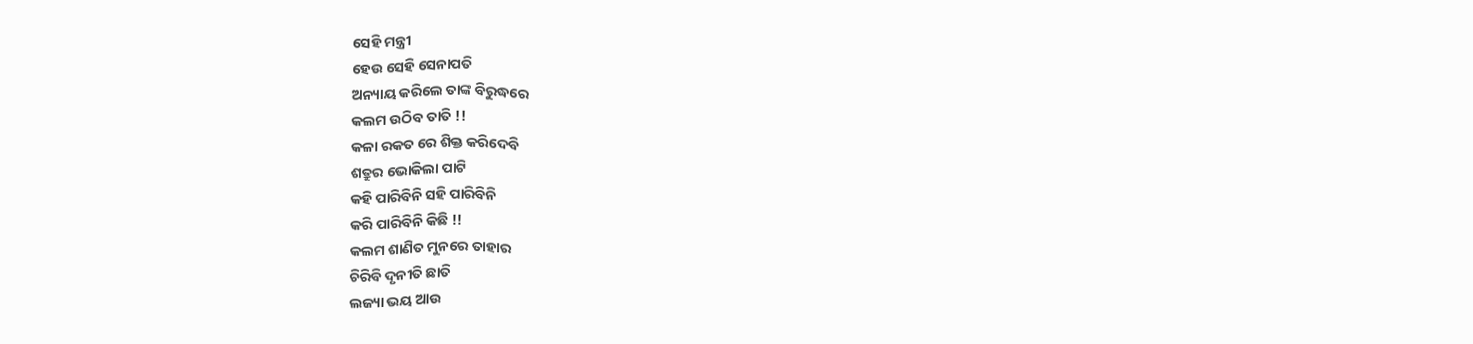ସେହି ମନ୍ତ୍ରୀ
ହେଉ ସେହି ସେନାପତି
ଅନ୍ୟାୟ କରିଲେ ତାଙ୍କ ବିରୁଦ୍ଧରେ
କଲମ ଉଠିବ ତାତି !!
କଳା ରକତ ରେ ଶିକ୍ତ କରିଦେବି
ଶତ୍ରୁର ଭୋକିଲା ପାଟି
କହି ପାରିବିନି ସହି ପାରିବିନି
କରି ପାରିବିନି କିଛି !!
କଲମ ଶାଣିତ ମୁନରେ ତାହାର
ଚିରିବି ଦୃନୀତି ଛାତି
ଲଜ୍ୟା ଭୟ ଆଉ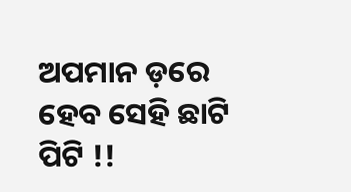ଅପମାନ ଡ଼ରେ
ହେବ ସେହି ଛାଟି ପିଟି !!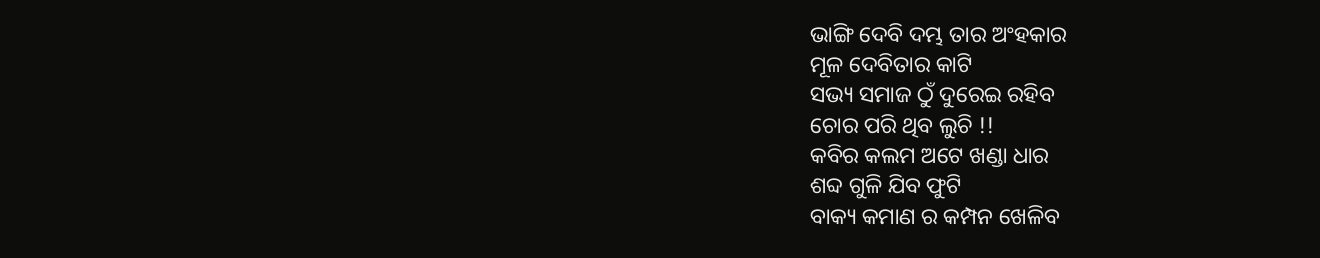ଭାଙ୍ଗି ଦେବି ଦମ୍ଭ ତାର ଅଂହକାର
ମୂଳ ଦେବିତାର କାଟି
ସଭ୍ୟ ସମାଜ ଠୁଁ ଦୁରେଇ ରହିବ
ଚୋର ପରି ଥିବ ଲୁଚି !!
କବିର କଲମ ଅଟେ ଖଣ୍ଡା ଧାର
ଶବ୍ଦ ଗୁଳି ଯିବ ଫୁଟି
ବାକ୍ୟ କମାଣ ର କମ୍ପନ ଖେଳିବ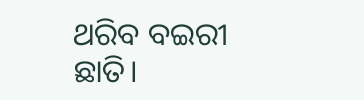ଥରିବ ବଇରୀ ଛାତି।